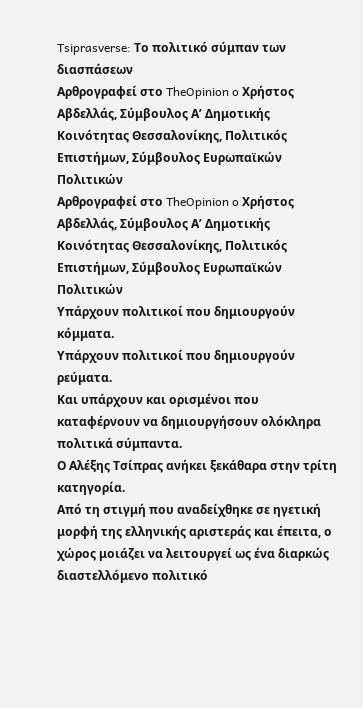Tsiprasverse: Το πολιτικό σύμπαν των διασπάσεων
Αρθρογραφεί στο TheOpinion o Χρήστος Αβδελλάς, Σύμβουλος Α’ Δημοτικής Κοινότητας Θεσσαλονίκης, Πολιτικός Επιστήμων, Σύμβουλος Ευρωπαϊκών Πολιτικών
Αρθρογραφεί στο TheOpinion o Χρήστος Αβδελλάς, Σύμβουλος Α’ Δημοτικής Κοινότητας Θεσσαλονίκης, Πολιτικός Επιστήμων, Σύμβουλος Ευρωπαϊκών Πολιτικών
Υπάρχουν πολιτικοί που δημιουργούν κόμματα.
Υπάρχουν πολιτικοί που δημιουργούν ρεύματα.
Και υπάρχουν και ορισμένοι που καταφέρνουν να δημιουργήσουν ολόκληρα πολιτικά σύμπαντα.
Ο Αλέξης Τσίπρας ανήκει ξεκάθαρα στην τρίτη κατηγορία.
Από τη στιγμή που αναδείχθηκε σε ηγετική μορφή της ελληνικής αριστεράς και έπειτα, ο χώρος μοιάζει να λειτουργεί ως ένα διαρκώς διαστελλόμενο πολιτικό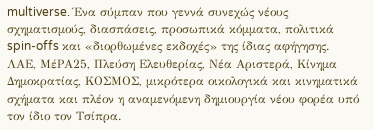multiverse. Ένα σύμπαν που γεννά συνεχώς νέους σχηματισμούς, διασπάσεις, προσωπικά κόμματα, πολιτικά spin-offs και «διορθωμένες εκδοχές» της ίδιας αφήγησης.
ΛΑΕ, ΜέΡΑ25, Πλεύση Ελευθερίας, Νέα Αριστερά, Κίνημα Δημοκρατίας, ΚΟΣΜΟΣ, μικρότερα οικολογικά και κινηματικά σχήματα και πλέον η αναμενόμενη δημιουργία νέου φορέα υπό τον ίδιο τον Τσίπρα.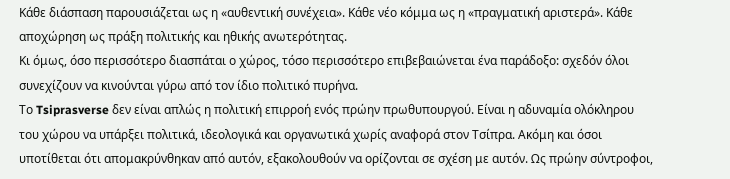Κάθε διάσπαση παρουσιάζεται ως η «αυθεντική συνέχεια». Κάθε νέο κόμμα ως η «πραγματική αριστερά». Κάθε αποχώρηση ως πράξη πολιτικής και ηθικής ανωτερότητας.
Κι όμως, όσο περισσότερο διασπάται ο χώρος, τόσο περισσότερο επιβεβαιώνεται ένα παράδοξο: σχεδόν όλοι συνεχίζουν να κινούνται γύρω από τον ίδιο πολιτικό πυρήνα.
Το Tsiprasverse δεν είναι απλώς η πολιτική επιρροή ενός πρώην πρωθυπουργού. Είναι η αδυναμία ολόκληρου του χώρου να υπάρξει πολιτικά, ιδεολογικά και οργανωτικά χωρίς αναφορά στον Τσίπρα. Ακόμη και όσοι υποτίθεται ότι απομακρύνθηκαν από αυτόν, εξακολουθούν να ορίζονται σε σχέση με αυτόν. Ως πρώην σύντροφοι,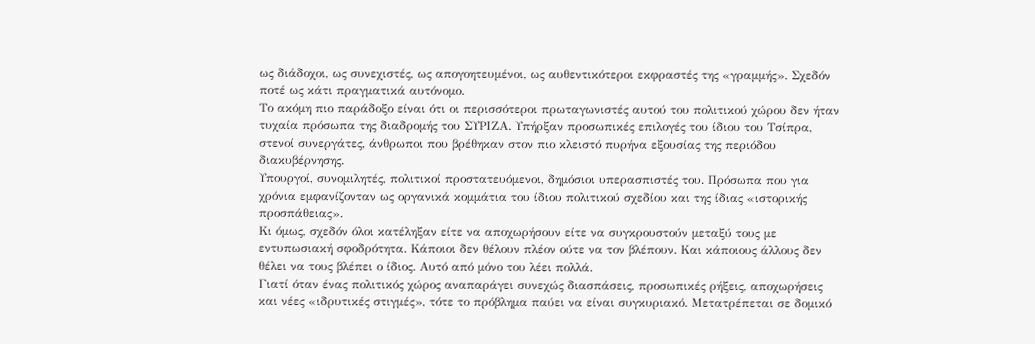ως διάδοχοι, ως συνεχιστές, ως απογοητευμένοι, ως αυθεντικότεροι εκφραστές της «γραμμής». Σχεδόν ποτέ ως κάτι πραγματικά αυτόνομο.
Το ακόμη πιο παράδοξο είναι ότι οι περισσότεροι πρωταγωνιστές αυτού του πολιτικού χώρου δεν ήταν τυχαία πρόσωπα της διαδρομής του ΣΥΡΙΖΑ. Υπήρξαν προσωπικές επιλογές του ίδιου του Τσίπρα, στενοί συνεργάτες, άνθρωποι που βρέθηκαν στον πιο κλειστό πυρήνα εξουσίας της περιόδου διακυβέρνησης.
Υπουργοί, συνομιλητές, πολιτικοί προστατευόμενοι, δημόσιοι υπερασπιστές του. Πρόσωπα που για χρόνια εμφανίζονταν ως οργανικά κομμάτια του ίδιου πολιτικού σχεδίου και της ίδιας «ιστορικής προσπάθειας».
Κι όμως, σχεδόν όλοι κατέληξαν είτε να αποχωρήσουν είτε να συγκρουστούν μεταξύ τους με εντυπωσιακή σφοδρότητα. Κάποιοι δεν θέλουν πλέον ούτε να τον βλέπουν. Και κάποιους άλλους δεν θέλει να τους βλέπει ο ίδιος. Αυτό από μόνο του λέει πολλά.
Γιατί όταν ένας πολιτικός χώρος αναπαράγει συνεχώς διασπάσεις, προσωπικές ρήξεις, αποχωρήσεις και νέες «ιδρυτικές στιγμές», τότε το πρόβλημα παύει να είναι συγκυριακό. Μετατρέπεται σε δομικό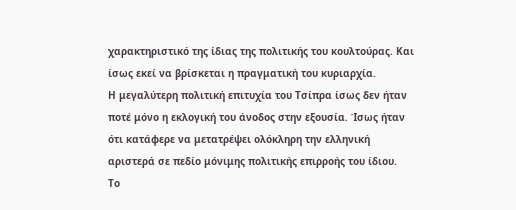χαρακτηριστικό της ίδιας της πολιτικής του κουλτούρας. Και ίσως εκεί να βρίσκεται η πραγματική του κυριαρχία.
Η μεγαλύτερη πολιτική επιτυχία του Τσίπρα ίσως δεν ήταν ποτέ μόνο η εκλογική του άνοδος στην εξουσία. Ίσως ήταν ότι κατάφερε να μετατρέψει ολόκληρη την ελληνική αριστερά σε πεδίο μόνιμης πολιτικής επιρροής του ίδιου.
Το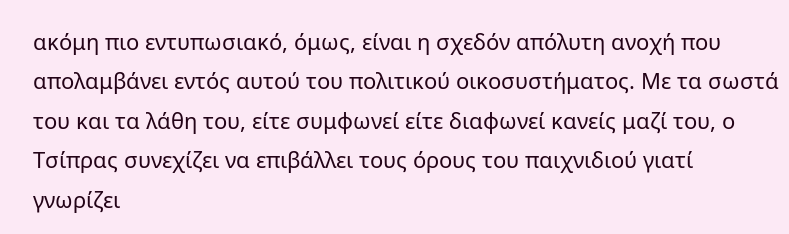ακόμη πιο εντυπωσιακό, όμως, είναι η σχεδόν απόλυτη ανοχή που απολαμβάνει εντός αυτού του πολιτικού οικοσυστήματος. Με τα σωστά του και τα λάθη του, είτε συμφωνεί είτε διαφωνεί κανείς μαζί του, ο Τσίπρας συνεχίζει να επιβάλλει τους όρους του παιχνιδιού γιατί γνωρίζει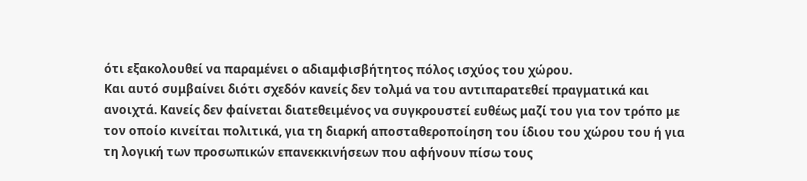ότι εξακολουθεί να παραμένει ο αδιαμφισβήτητος πόλος ισχύος του χώρου.
Και αυτό συμβαίνει διότι σχεδόν κανείς δεν τολμά να του αντιπαρατεθεί πραγματικά και ανοιχτά. Κανείς δεν φαίνεται διατεθειμένος να συγκρουστεί ευθέως μαζί του για τον τρόπο με τον οποίο κινείται πολιτικά, για τη διαρκή αποσταθεροποίηση του ίδιου του χώρου του ή για τη λογική των προσωπικών επανεκκινήσεων που αφήνουν πίσω τους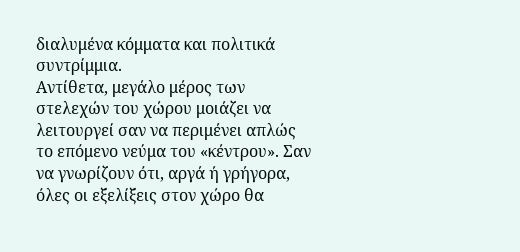διαλυμένα κόμματα και πολιτικά συντρίμμια.
Αντίθετα, μεγάλο μέρος των στελεχών του χώρου μοιάζει να λειτουργεί σαν να περιμένει απλώς το επόμενο νεύμα του «κέντρου». Σαν να γνωρίζουν ότι, αργά ή γρήγορα, όλες οι εξελίξεις στον χώρο θα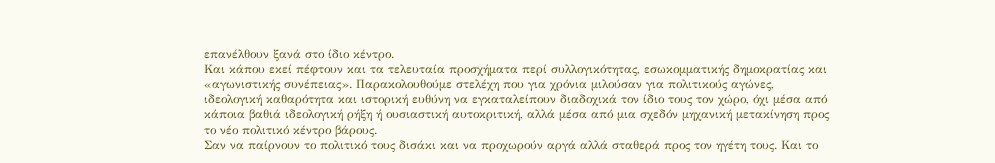επανέλθουν ξανά στο ίδιο κέντρο.
Και κάπου εκεί πέφτουν και τα τελευταία προσχήματα περί συλλογικότητας, εσωκομματικής δημοκρατίας και «αγωνιστικής συνέπειας». Παρακολουθούμε στελέχη που για χρόνια μιλούσαν για πολιτικούς αγώνες, ιδεολογική καθαρότητα και ιστορική ευθύνη να εγκαταλείπουν διαδοχικά τον ίδιο τους τον χώρο, όχι μέσα από κάποια βαθιά ιδεολογική ρήξη ή ουσιαστική αυτοκριτική, αλλά μέσα από μια σχεδόν μηχανική μετακίνηση προς το νέο πολιτικό κέντρο βάρους.
Σαν να παίρνουν το πολιτικό τους δισάκι και να προχωρούν αργά αλλά σταθερά προς τον ηγέτη τους. Και το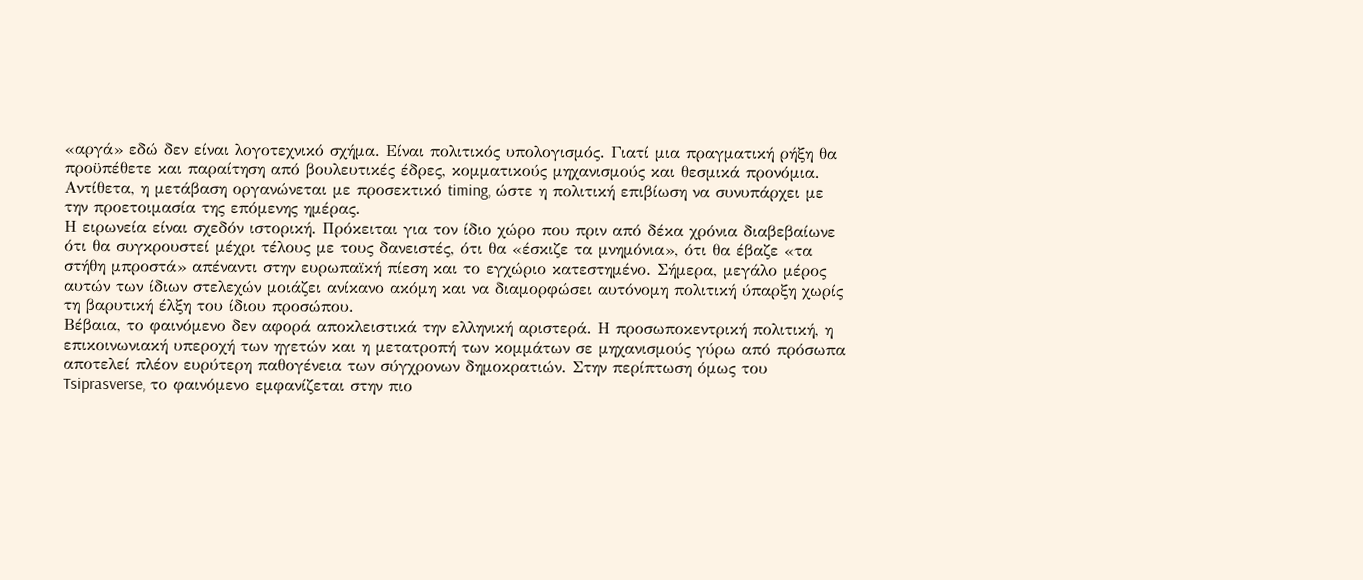«αργά» εδώ δεν είναι λογοτεχνικό σχήμα. Είναι πολιτικός υπολογισμός. Γιατί μια πραγματική ρήξη θα προϋπέθετε και παραίτηση από βουλευτικές έδρες, κομματικούς μηχανισμούς και θεσμικά προνόμια. Αντίθετα, η μετάβαση οργανώνεται με προσεκτικό timing, ώστε η πολιτική επιβίωση να συνυπάρχει με την προετοιμασία της επόμενης ημέρας.
Η ειρωνεία είναι σχεδόν ιστορική. Πρόκειται για τον ίδιο χώρο που πριν από δέκα χρόνια διαβεβαίωνε ότι θα συγκρουστεί μέχρι τέλους με τους δανειστές, ότι θα «έσκιζε τα μνημόνια», ότι θα έβαζε «τα στήθη μπροστά» απέναντι στην ευρωπαϊκή πίεση και το εγχώριο κατεστημένο. Σήμερα, μεγάλο μέρος αυτών των ίδιων στελεχών μοιάζει ανίκανο ακόμη και να διαμορφώσει αυτόνομη πολιτική ύπαρξη χωρίς τη βαρυτική έλξη του ίδιου προσώπου.
Βέβαια, το φαινόμενο δεν αφορά αποκλειστικά την ελληνική αριστερά. Η προσωποκεντρική πολιτική, η επικοινωνιακή υπεροχή των ηγετών και η μετατροπή των κομμάτων σε μηχανισμούς γύρω από πρόσωπα αποτελεί πλέον ευρύτερη παθογένεια των σύγχρονων δημοκρατιών. Στην περίπτωση όμως του Tsiprasverse, το φαινόμενο εμφανίζεται στην πιο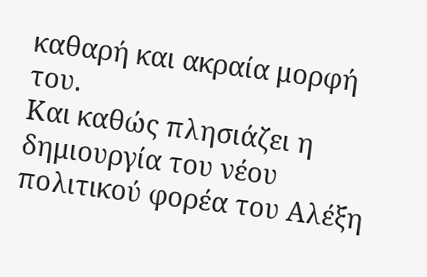καθαρή και ακραία μορφή του.
Και καθώς πλησιάζει η δημιουργία του νέου πολιτικού φορέα του Αλέξη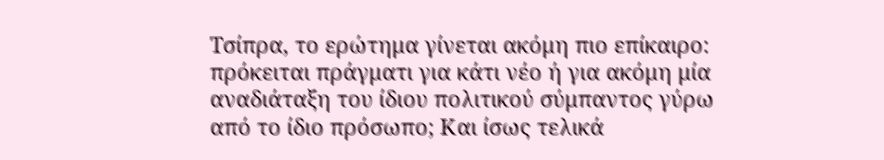Τσίπρα, το ερώτημα γίνεται ακόμη πιο επίκαιρο: πρόκειται πράγματι για κάτι νέο ή για ακόμη μία αναδιάταξη του ίδιου πολιτικού σύμπαντος γύρω από το ίδιο πρόσωπο; Και ίσως τελικά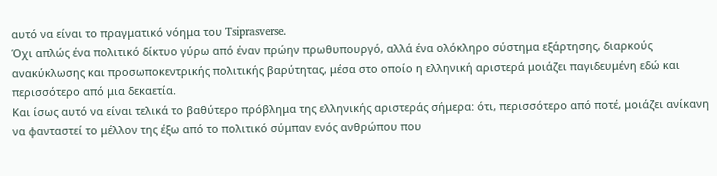αυτό να είναι το πραγματικό νόημα του Tsiprasverse.
Όχι απλώς ένα πολιτικό δίκτυο γύρω από έναν πρώην πρωθυπουργό, αλλά ένα ολόκληρο σύστημα εξάρτησης, διαρκούς ανακύκλωσης και προσωποκεντρικής πολιτικής βαρύτητας, μέσα στο οποίο η ελληνική αριστερά μοιάζει παγιδευμένη εδώ και περισσότερο από μια δεκαετία.
Και ίσως αυτό να είναι τελικά το βαθύτερο πρόβλημα της ελληνικής αριστεράς σήμερα: ότι, περισσότερο από ποτέ, μοιάζει ανίκανη να φανταστεί το μέλλον της έξω από το πολιτικό σύμπαν ενός ανθρώπου που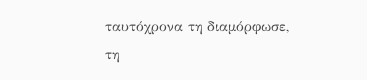ταυτόχρονα τη διαμόρφωσε, τη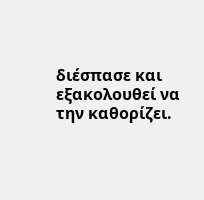διέσπασε και εξακολουθεί να την καθορίζει.